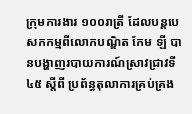ក្រុមការងារ ១០០រាត្រី ដែលបន្តបេសកកម្មពីលោកបណ្ឌិត កែម ឡី បានបង្ហាញរបាយការណ៍ស្រាវជ្រាវទី ៤៥ ស្ដីពី ប្រព័ន្ធតុលាការគ្រប់គ្រង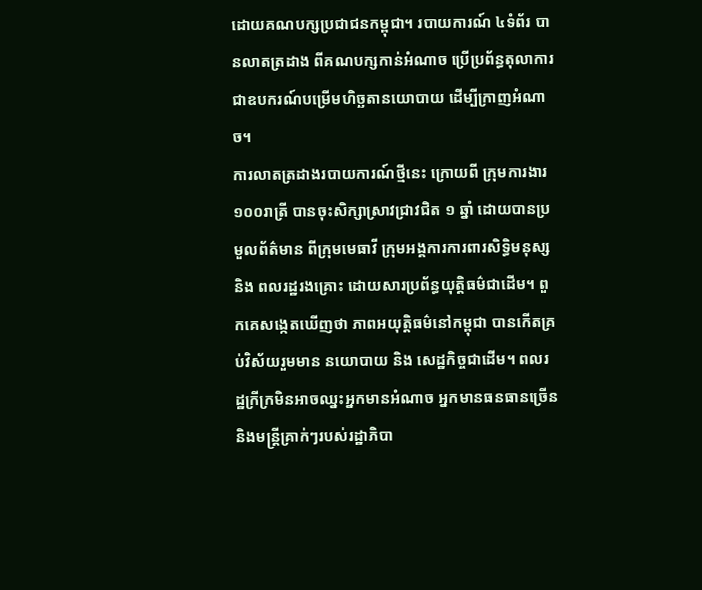ដោយគណបក្សប្រជាជនកម្ពុជា។ របាយការណ៍ ៤ទំព័រ បានលាតត្រដាង ពីគណបក្សកាន់អំណាច ប្រើប្រព័ន្ធតុលាការ ជាឧបករណ៍បម្រើមហិច្ឆតានយោបាយ ដើម្បីក្រាញអំណាច។
ការលាតត្រដាងរបាយការណ៍ថ្មីនេះ ក្រោយពី ក្រុមការងារ ១០០រាត្រី បានចុះសិក្សាស្រាវជ្រាវជិត ១ ឆ្នាំ ដោយបានប្រមួលព័ត៌មាន ពីក្រុមមេធាវី ក្រុមអង្គការការពារសិទ្ធិមនុស្ស និង ពលរដ្ឋរងគ្រោះ ដោយសារប្រព័ន្ធយុត្តិធម៌ជាដើម។ ពួកគេសង្កេតឃើញថា ភាពអយុត្តិធម៌នៅកម្ពុជា បានកើតគ្រប់វិស័យរួមមាន នយោបាយ និង សេដ្ឋកិច្ចជាដើម។ ពលរដ្ឋក្រីក្រមិនអាចឈ្នះអ្នកមានអំណាច អ្នកមានធនធានច្រើន និងមន្ត្រីគ្រាក់ៗរបស់រដ្ឋាភិបា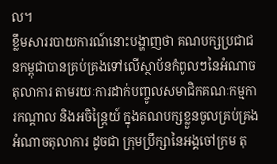ល។
ខ្លឹមសាររបាយការណ៍នោះបង្ហាញថា គណបក្សប្រជាជនកម្ពុជាបានគ្រប់គ្រងទៅលើស្ថាប័នកំពូលៗនៃអំណាចតុលាការ តាមរយៈការដាក់បញ្ចូលសមាជិកគណៈកម្មការកណ្ដាល និងអចិន្ត្រៃយ៍ ក្នុងគណបក្សខ្លួនចូលគ្រប់គ្រងអំណាចតុលាការ ដូចជា ក្រុមប្រឹក្សានៃអង្គចៅក្រម តុ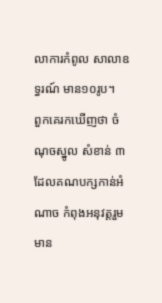លាការកំពូល សាលាឧទ្ធរណ៍ មាន១០រូប។
ពួកគេរកឃើញថា ចំណុចស្នូល សំខាន់ ៣ ដែលគណបក្សកាន់អំណាច កំពុងអនុវត្តរួមមាន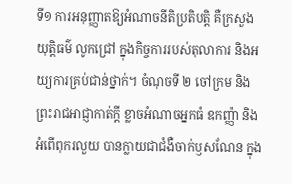ទី១ ការអនុញ្ញាតឱ្យអំណាចនីតិប្រតិបត្តិ គឺក្រសួងយុត្តិធម៌ លូកជ្រៅ ក្នុងកិច្ចការរបស់តុលាការ និងអយ្យការគ្រប់ជាន់ថ្នាក់។ ចំណុចទី ២ ចៅក្រម និងព្រះរាជអាជ្ញាកាត់ក្តី ខ្លាចអំណាចអ្នកធំ ឧកញ្ញ៉ា និងអំពើពុករលួយ បានក្លាយជាជំងឺចាក់ឫសណែន ក្នុង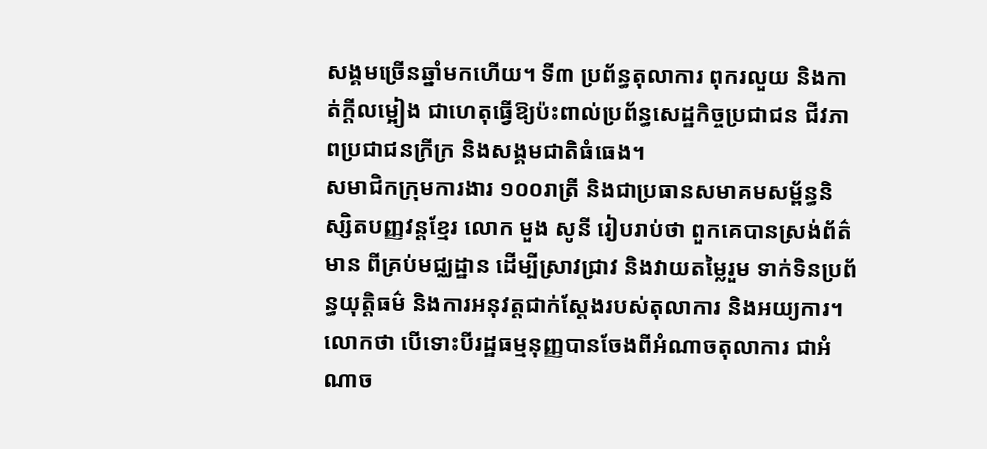សង្គមច្រើនឆ្នាំមកហើយ។ ទី៣ ប្រព័ន្ធតុលាការ ពុករលួយ និងកាត់ក្ដីលម្អៀង ជាហេតុធ្វើឱ្យប៉ះពាល់ប្រព័ន្ធសេដ្ឋកិច្ចប្រជាជន ជីវភាពប្រជាជនក្រីក្រ និងសង្គមជាតិធំធេង។
សមាជិកក្រុមការងារ ១០០រាត្រី និងជាប្រធានសមាគមសម្ព័ន្ធនិស្សិតបញ្ញវន្តខ្មែរ លោក មួង សូនី រៀបរាប់ថា ពួកគេបានស្រង់ព័ត៌មាន ពីគ្រប់មជ្ឈដ្ឋាន ដើម្បីស្រាវជ្រាវ និងវាយតម្លៃរួម ទាក់ទិនប្រព័ន្ធយុត្តិធម៌ និងការអនុវត្តជាក់ស្ដែងរបស់តុលាការ និងអយ្យការ។ លោកថា បើទោះបីរដ្ឋធម្មនុញ្ញបានចែងពីអំណាចតុលាការ ជាអំណាច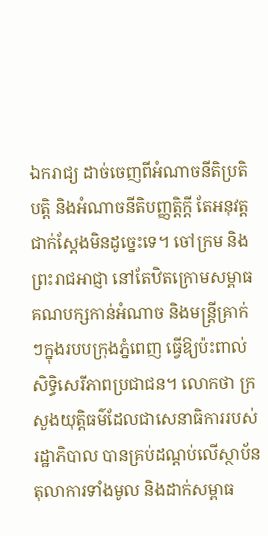ឯករាជ្យ ដាច់ចេញពីអំណាចនីតិប្រតិបត្តិ និងអំណាចនីតិបញ្ញត្តិក្តី តែអនុវត្តជាក់ស្ដែងមិនដូច្នេះទេ។ ចៅក្រម និងព្រះរាជអាជ្ញា នៅតែឋិតក្រោមសម្ពាធគណបក្សកាន់អំណាច និងមន្ត្រីគ្រាក់ៗក្នុងរបបក្រុងភ្នំពេញ ធ្វើឱ្យប៉ះពាល់សិទ្ធិសេរីភាពប្រជាជន។ លោកថា ក្រសួងយុត្តិធម៌ដែលជាសេនាធិការរបស់រដ្ឋាភិបាល បានគ្រប់ដណ្ដប់លើស្ថាប័នតុលាការទាំងមូល និងដាក់សម្ពាធ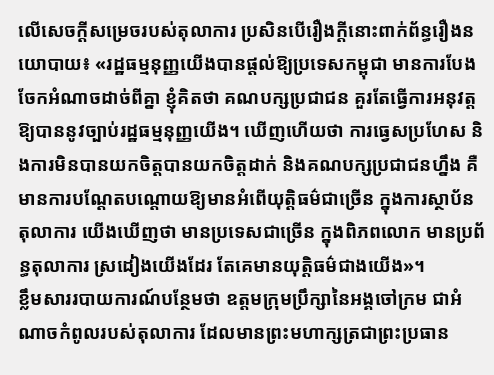លើសេចក្ដីសម្រេចរបស់តុលាការ ប្រសិនបើរឿងក្តីនោះពាក់ព័ន្ធរឿងនយោបាយ៖ «រដ្ឋធម្មនុញ្ញយើងបានផ្ដល់ឱ្យប្រទេសកម្ពុជា មានការបែងចែកអំណាចដាច់ពីគ្នា ខ្ញុំគិតថា គណបក្សប្រជាជន គួរតែធ្វើការអនុវត្តឱ្យបាននូវច្បាប់រដ្ឋធម្មនុញ្ញយើង។ ឃើញហើយថា ការធ្វេសប្រហែស និងការមិនបានយកចិត្តបានយកចិត្តដាក់ និងគណបក្សប្រជាជនហ្នឹង គឺមានការបណ្ដែតបណ្ដោយឱ្យមានអំពើយុត្តិធម៌ជាច្រើន ក្នុងការស្ថាប័ន តុលាការ យើងឃើញថា មានប្រទេសជាច្រើន ក្នុងពិភពលោក មានប្រព័ន្ធតុលាការ ស្រដៀងយើងដែរ តែគេមានយុត្តិធម៌ជាងយើង»។
ខ្លឹមសាររបាយការណ៍បន្ថែមថា ឧត្ដមក្រុមប្រឹក្សានៃអង្គចៅក្រម ជាអំណាចកំពូលរបស់តុលាការ ដែលមានព្រះមហាក្សត្រជាព្រះប្រធាន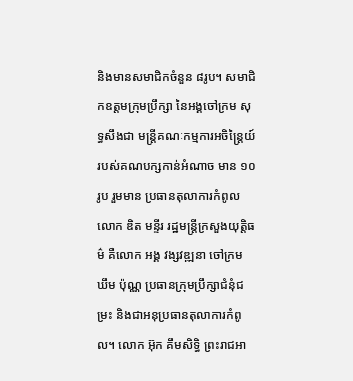និងមានសមាជិកចំនួន ៨រូប។ សមាជិកឧត្ដមក្រុមប្រឹក្សា នៃអង្គចៅក្រម សុទ្ធសឹងជា មន្ត្រីគណៈកម្មការអចិន្ត្រៃយ៍ របស់គណបក្សកាន់អំណាច មាន ១០រូប រួមមាន ប្រធានតុលាការកំពូល លោក ឌិត មន្ទីរ រដ្ឋមន្ត្រីក្រសួងយុត្តិធម៌ គឺលោក អង្គ វង្សវឌ្ឍនា ចៅក្រម ឃឹម ប៉ុណ្ណ ប្រធានក្រុមប្រឹក្សាជំនុំជម្រះ និងជាអនុប្រធានតុលាការកំពូល។ លោក អ៊ុក គឹមសិទ្ធិ ព្រះរាជអា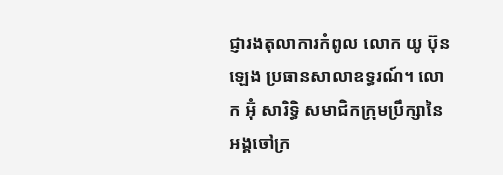ជ្ញារងតុលាការកំពូល លោក យូ ប៊ុនឡេង ប្រធានសាលាឧទ្ធរណ៍។ លោក អ៊ុំ សារិទ្ធិ សមាជិកក្រុមប្រឹក្សានៃអង្គចៅក្រ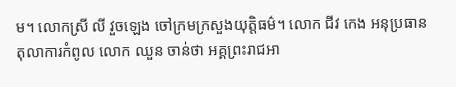ម។ លោកស្រី លី វួចឡេង ចៅក្រមក្រសួងយុត្តិធម៌។ លោក ជីវ កេង អនុប្រធានតុលាការកំពូល លោក ឈួន ចាន់ថា អគ្គព្រះរាជអា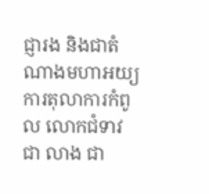ជ្ញារង និងជាតំណាងមហាអយ្យការតុលាការកំពូល លោកជំទាវ ជា លាង ជា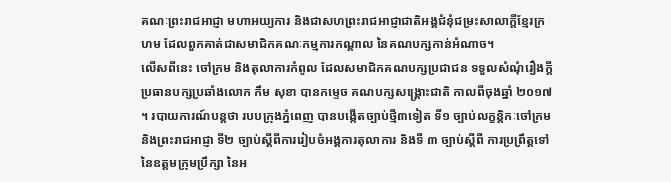គណៈព្រះរាជអាជ្ញា មហាអយ្យការ និងជាសហព្រះរាជអាជ្ញាជាតិអង្គជំនុំជម្រះសាលាក្តីខ្មែរក្រហម ដែលពួកគាត់ជាសមាជិកគណៈកម្មការកណ្ដាល នៃគណបក្សកាន់អំណាច។
លើសពីនេះ ចៅក្រម និងតុលាការកំពូល ដែលសមាជិកគណបក្សប្រជាជន ទទួលសំណុំរឿងក្តី ប្រធានបក្សប្រឆាំងលោក កឹម សុខា បានកម្ទេច គណបក្សសង្គ្រោះជាតិ កាលពីចុងឆ្នាំ ២០១៧ ។ របាយការណ៍បន្តថា របបក្រុងភ្នំពេញ បានបង្កើតច្បាប់ថ្មី៣ទៀត ទី១ ច្បាប់លក្ខន្តិកៈចៅក្រម និងព្រះរាជអាជ្ញា ទី២ ច្បាប់ស្ដីពីការរៀបចំអង្គការតុលាការ និងទី ៣ ច្បាប់ស្ដីពី ការប្រព្រឹត្តទៅ នៃឧត្ដមក្រុមប្រឹក្សា នៃអ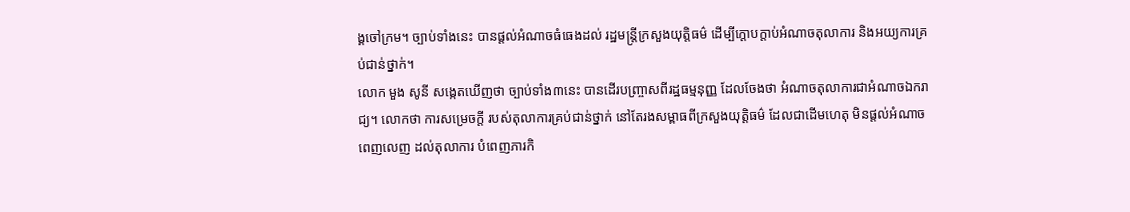ង្គចៅក្រម។ ច្បាប់ទាំងនេះ បានផ្ដល់អំណាចធំធេងដល់ រដ្ឋមន្ត្រីក្រសួងយុត្តិធម៌ ដើម្បីក្ដោបក្ដាប់អំណាចតុលាការ និងអយ្យការគ្រប់ជាន់ថ្នាក់។
លោក មួង សូនី សង្កេតឃើញថា ច្បាប់ទាំង៣នេះ បានដើរបញ្ច្រាសពីរដ្ឋធម្មនុញ្ញ ដែលចែងថា អំណាចតុលាការជាអំណាចឯករាជ្យ។ លោកថា ការសម្រេចក្ដី របស់តុលាការគ្រប់ជាន់ថ្នាក់ នៅតែរងសម្ពាធពីក្រសួងយុត្តិធម៌ ដែលជាដើមហេតុ មិនផ្ដល់អំណាចពេញលេញ ដល់តុលាការ បំពេញភារកិ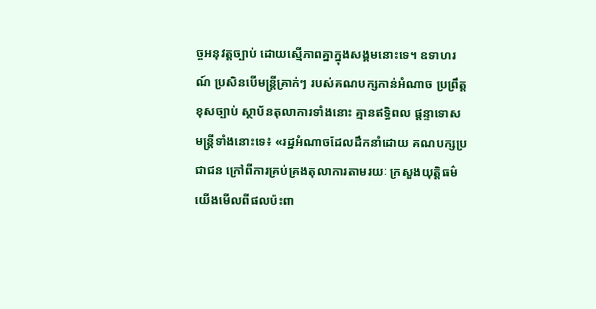ច្ចអនុវត្តច្បាប់ ដោយស្មើភាពគ្នាក្នុងសង្គមនោះទេ។ ឧទាហរណ៍ ប្រសិនបើមន្ត្រីគ្រាក់ៗ របស់គណបក្សកាន់អំណាច ប្រព្រឹត្តខុសច្បាប់ ស្ថាប័នតុលាការទាំងនោះ គ្មានឥទ្ធិពល ផ្ដន្ទាទោស មន្ត្រីទាំងនោះទេ៖ «រដ្ឋអំណាចដែលដឹកនាំដោយ គណបក្សប្រជាជន ក្រៅពីការគ្រប់គ្រងតុលាការតាមរយៈ ក្រសួងយុត្តិធម៌ យើងមើលពីផលប៉ះពា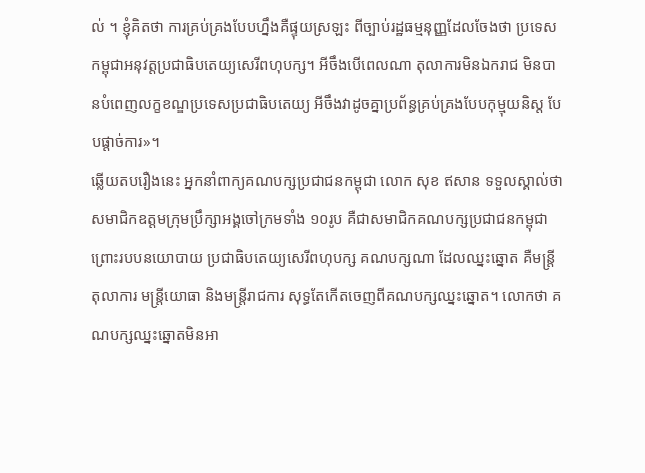ល់ ។ ខ្ញុំគិតថា ការគ្រប់គ្រងបែបហ្នឹងគឺផ្ទុយស្រឡះ ពីច្បាប់រដ្ឋធម្មនុញ្ញដែលចែងថា ប្រទេសកម្ពុជាអនុវត្តប្រជាធិបតេយ្យសេរីពហុបក្ស។ អីចឹងបើពេលណា តុលាការមិនឯករាជ មិនបានបំពេញលក្ខខណ្ឌប្រទេសប្រជាធិបតេយ្យ អីចឹងវាដូចគ្នាប្រព័ន្ធគ្រប់គ្រងបែបកុម្មុយនិស្ត បែបផ្ដាច់ការ»។
ឆ្លើយតបរឿងនេះ អ្នកនាំពាក្យគណបក្សប្រជាជនកម្ពុជា លោក សុខ ឥសាន ទទួលស្គាល់ថា សមាជិកឧត្ដមក្រុមប្រឹក្សាអង្គចៅក្រមទាំង ១០រូប គឺជាសមាជិកគណបក្សប្រជាជនកម្ពុជា ព្រោះរបបនយោបាយ ប្រជាធិបតេយ្យសេរីពហុបក្ស គណបក្សណា ដែលឈ្នះឆ្នោត គឺមន្ត្រីតុលាការ មន្ត្រីយោធា និងមន្ត្រីរាជការ សុទ្ធតែកើតចេញពីគណបក្សឈ្នះឆ្នោត។ លោកថា គណបក្សឈ្នះឆ្នោតមិនអា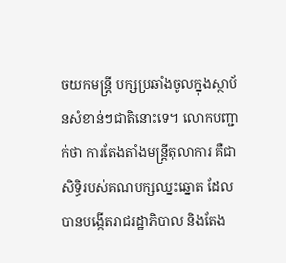ចយកមន្ត្រី បក្សប្រឆាំងចូលក្នុងស្ថាប័នសំខាន់ៗជាតិនោះទេ។ លោកបញ្ជាក់ថា ការតែងតាំងមន្ត្រីតុលាការ គឺជាសិទ្ធិរបស់គណបក្សឈ្នះឆ្នោត ដែលបានបង្កើតរាជរដ្ឋាភិបាល និងតែង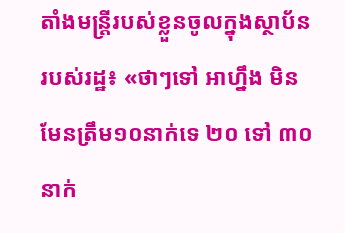តាំងមន្ត្រីរបស់ខ្លួនចូលក្នុងស្ថាប័នរបស់រដ្ឋ៖ «ថាៗទៅ អាហ្នឹង មិនមែនត្រឹម១០នាក់ទេ ២០ ទៅ ៣០នាក់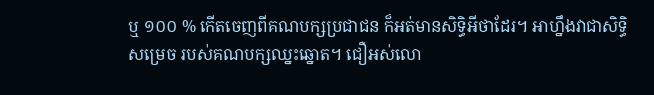ឬ ១០០ % កើតចេញពីគណបក្សប្រជាជន ក៏អត់មានសិទ្ធិអីថាដែរ។ អាហ្នឹងវាជាសិទ្ធិសម្រេច របស់គណបក្សឈ្នះឆ្នោត។ ជឿអស់លោ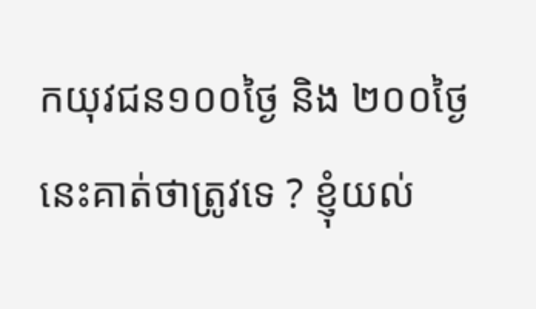កយុវជន១០០ថ្ងៃ និង ២០០ថ្ងៃនេះគាត់ថាត្រូវទេ ? ខ្ញុំយល់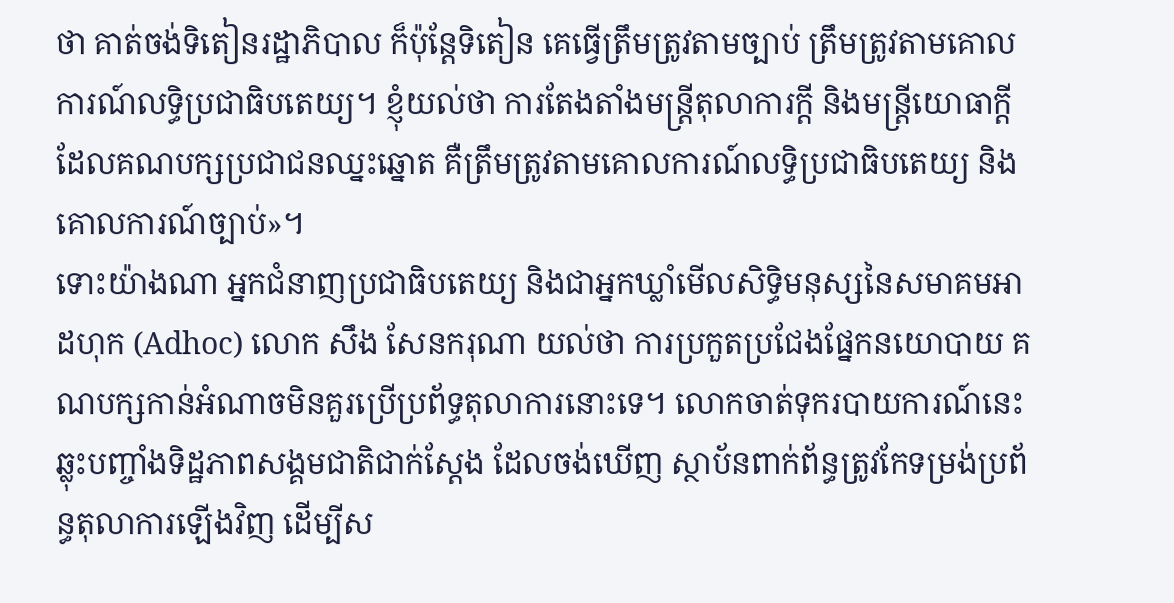ថា គាត់ចង់ទិតៀនរដ្ឋាភិបាល ក៏ប៉ុន្តែទិតៀន គេធ្វើត្រឹមត្រូវតាមច្បាប់ ត្រឹមត្រូវតាមគោលការណ៍លទ្ធិប្រជាធិបតេយ្យ។ ខ្ញុំយល់ថា ការតែងតាំងមន្ត្រីតុលាការក្ដី និងមន្ត្រីយោធាក្ដី ដែលគណបក្សប្រជាជនឈ្នះឆ្នោត គឺត្រឹមត្រូវតាមគោលការណ៍លទ្ធិប្រជាធិបតេយ្យ និងគោលការណ៍ច្បាប់»។
ទោះយ៉ាងណា អ្នកជំនាញប្រជាធិបតេយ្យ និងជាអ្នកឃ្លាំមើលសិទ្ធិមនុស្សនៃសមាគមអាដហុក (Adhoc) លោក សឹង សែនករុណា យល់ថា ការប្រកួតប្រជែងផ្នែកនយោបាយ គណបក្សកាន់អំណាចមិនគួរប្រើប្រព័ទ្ធតុលាការនោះទេ។ លោកចាត់ទុករបាយការណ៍នេះ ឆ្លុះបញ្ចាំងទិដ្ឋភាពសង្គមជាតិជាក់ស្ដែង ដែលចង់ឃើញ ស្ថាប័នពាក់ព័ន្ធត្រូវកែទម្រង់ប្រព័ន្ធតុលាការឡើងវិញ ដើម្បីស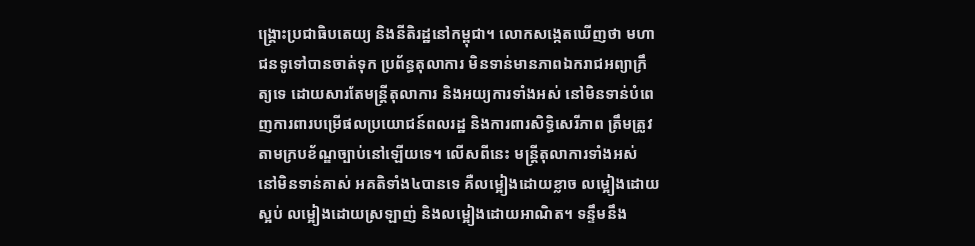ង្គ្រោះប្រជាធិបតេយ្យ និងនីតិរដ្ឋនៅកម្ពុជា។ លោកសង្កេតឃើញថា មហាជនទូទៅបានចាត់ទុក ប្រព័ន្ធតុលាការ មិនទាន់មានភាពឯករាជអព្យាក្រឹត្យទេ ដោយសារតែមន្ត្រីតុលាការ និងអយ្យការទាំងអស់ នៅមិនទាន់បំពេញការពារបម្រើផលប្រយោជន៍ពលរដ្ឋ និងការពារសិទ្ធិសេរីភាព ត្រឹមត្រូវតាមក្របខ័ណ្ឌច្បាប់នៅឡើយទេ។ លើសពីនេះ មន្ត្រីតុលាការទាំងអស់ នៅមិនទាន់គាស់ អគតិទាំង៤បានទេ គឺលម្អៀងដោយខ្លាច លម្អៀងដោយស្អប់ លម្អៀងដោយស្រឡាញ់ និងលម្អៀងដោយអាណិត។ ទន្ទឹមនឹង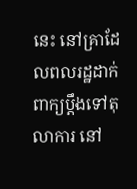នេះ នៅគ្រាដែលពលរដ្ឋដាក់ពាក្យប្តឹងទៅតុលាការ នៅ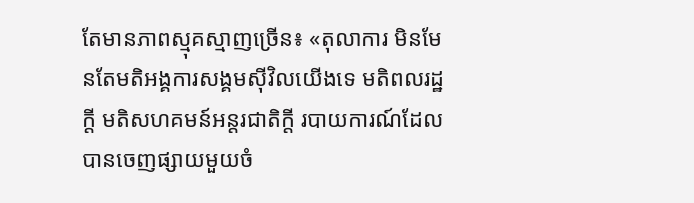តែមានភាពស្មុគស្មាញច្រើន៖ «តុលាការ មិនមែនតែមតិអង្គការសង្គមស៊ីវិលយើងទេ មតិពលរដ្ឋក្តី មតិសហគមន៍អន្តរជាតិក្តី របាយការណ៍ដែលបានចេញផ្សាយមួយចំ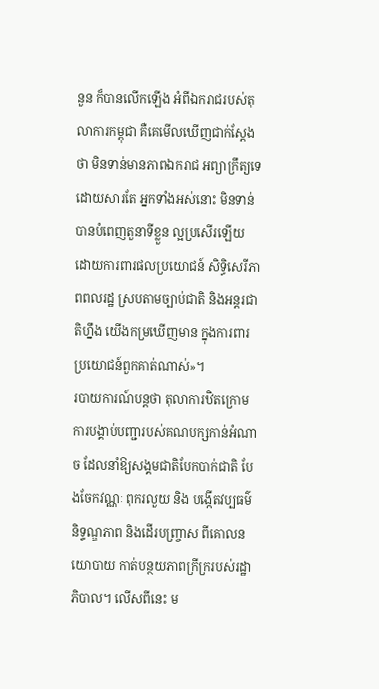នួន ក៏បានលើកឡើង អំពីឯករាជរបស់តុលាការកម្ពុជា គឺគេមើលឃើញជាក់ស្ដែងថា មិនទាន់មានភាពឯករាជ អព្យាក្រឹត្យទេ ដោយសារតែ អ្នកទាំងអស់នោះ មិនទាន់បានបំពេញតួនាទីខ្លួន ល្អប្រសើរឡើយ ដោយការពារផលប្រយោជន៍ សិទ្ធិសេរីភាពពលរដ្ឋ ស្របតាមច្បាប់ជាតិ និងអន្តរជាតិហ្នឹង យើងកម្រឃើញមាន ក្នុងការពារប្រយោជន៍ពួកគាត់ណាស់»។
របាយការណ៍បន្តថា តុលាការឋិតក្រោមការបង្គាប់បញ្ជារបស់គណបក្សកាន់អំណាច ដែលនាំឱ្យសង្គមជាតិបែកបាក់ជាតិ បែងចែកវណ្ណៈ ពុករលួយ និង បង្កើតវប្បធម៌និទ្ទណ្ឌភាព និងដើរបញ្ច្រាស ពីគោលនយោបាយ កាត់បន្ថយភាពក្រីក្ររបស់រដ្ឋាភិបាល។ លើសពីនេះ ម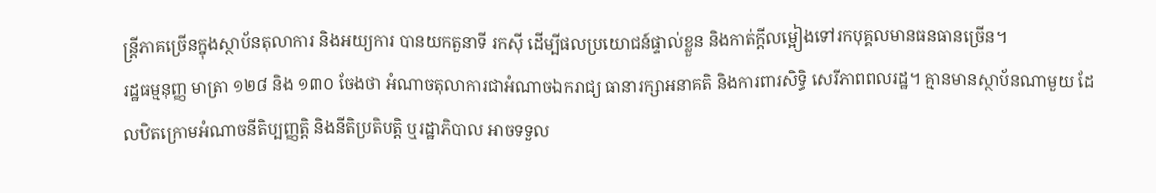ន្ត្រីភាគច្រើនក្នុងស្ថាប័នតុលាការ និងអយ្យការ បានយកតួនាទី រកស៊ី ដើម្បីផលប្រយោជន៍ផ្ទាល់ខ្លួន និងកាត់ក្តីលម្អៀងទៅរកបុគ្គលមានធនធានច្រើន។
រដ្ឋធម្មនុញ្ញ មាត្រា ១២៨ និង ១៣០ ចែងថា អំណាចតុលាការជាអំណាចឯករាជ្យ ធានារក្សាអនាគតិ និងការពារសិទ្ធិ សេរីភាពពលរដ្ឋ។ គ្មានមានស្ថាប័នណាមួយ ដែលឋិតក្រោមអំណាចនីតិប្បញ្ញត្តិ និងនីតិប្រតិបត្តិ ឬរដ្ឋាភិបាល អាចទទួល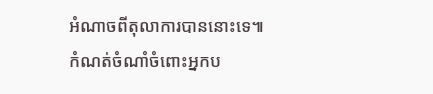អំណាចពីតុលាការបាននោះទេ៕
កំណត់ចំណាំចំពោះអ្នកប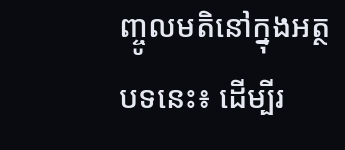ញ្ចូលមតិនៅក្នុងអត្ថបទនេះ៖ ដើម្បីរ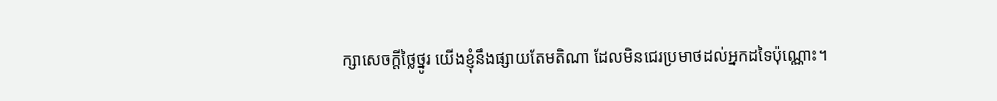ក្សាសេចក្ដីថ្លៃថ្នូរ យើងខ្ញុំនឹងផ្សាយតែមតិណា ដែលមិនជេរប្រមាថដល់អ្នកដទៃប៉ុណ្ណោះ។